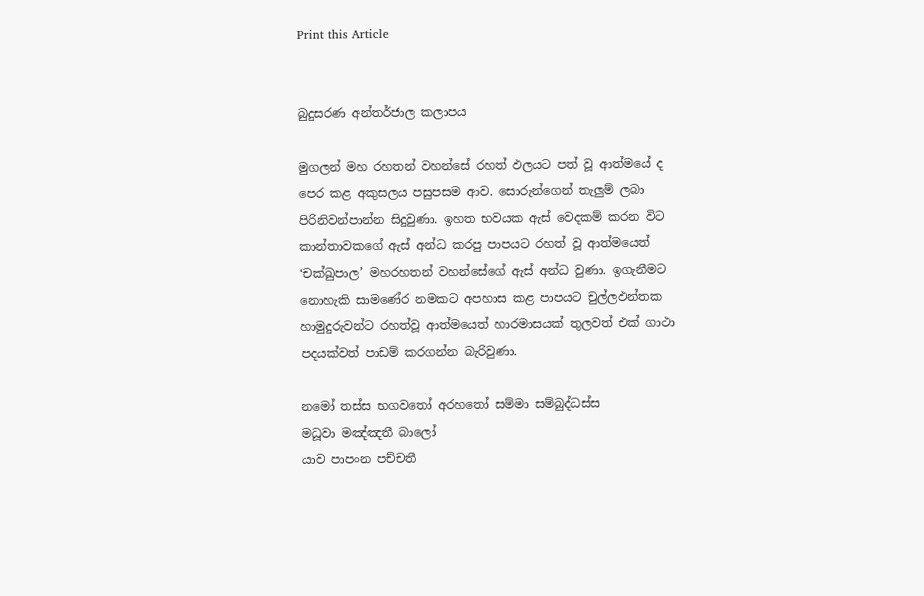Print this Article


බුදුසරණ අන්තර්ජාල කලාපය

මුගලන් මහ රහතන් වහන්සේ රහත් ඵලයට පත් වූ ආත්මයේ ද පෙර කළ අකුසලය පසුපසම ආව. සොරුන්ගෙන් තැලුම් ලබා පිරිනිවන්පාන්න සිදුවුණා. ඉහත භවයක ඇස් වෙදකම් කරන විට කාන්තාවකගේ ඇස් අන්ධ කරපු පාපයට රහත් වූ ආත්මයෙත් ‘චක්ඛුපාල’ මහරහතන් වහන්සේගේ ඇස් අන්ධ වුණා. ඉගැනීමට නොහැකි සාමණේර නමකට අපහාස කළ පාපයට චුල්ලඵන්තක හාමුදුරුවන්ට රහත්වූ ආත්මයෙත් හාරමාසයක් තුලවත් එක් ගාථා පදයක්වත් පාඩම් කරගන්න බැරිවුණා.

නමෝ තස්ස භගවතෝ අරහතෝ සම්මා සම්බුද්ධස්ස
මධූවා මඤ්ඤතී බාලෝ
යාව පාපංන පච්චතී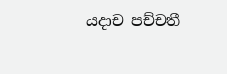යදාච පච්චතී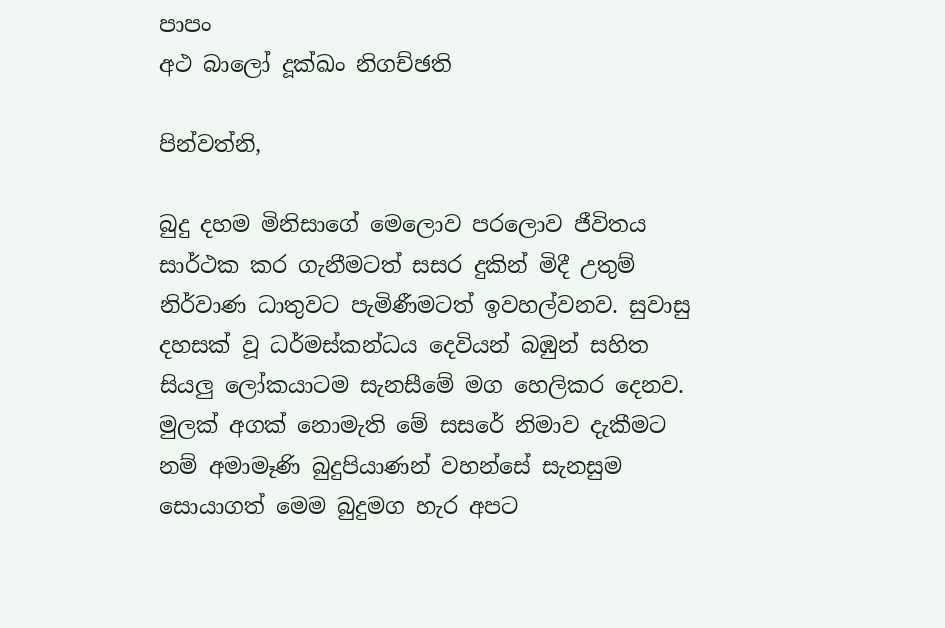පාපං
අථ බාලෝ දූක්ඛං නිගච්ඡති

පින්වත්නි,

බුදු දහම මිනිසාගේ මෙලොව පරලොව ජීවිතය සාර්ථක කර ගැනීමටත් සසර දුකින් මිදී උතුම් නිර්වාණ ධාතුවට පැමිණීමටත් ඉවහල්වනව. සුවාසු දහසක් වූ ධර්මස්කන්ධය දෙවියන් බඹුන් සහිත සියලු ලෝකයාටම සැනසීමේ මග හෙලිකර දෙනව. මුලක් අගක් නොමැති මේ සසරේ නිමාව දැකීමට නම් අමාමෑණි බුදුපියාණන් වහන්සේ සැනසුම සොයාගත් මෙම බුදුමග හැර අපට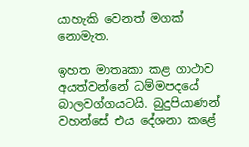යාහැකි වෙනත් මගක් නොමැත.

ඉහත මාතෘකා කළ ගාථාව අයත්වන්නේ ධම්මපදයේ බාලවග්ගයටයි. බුදුපියාණන් වහන්සේ එය දේශනා කළේ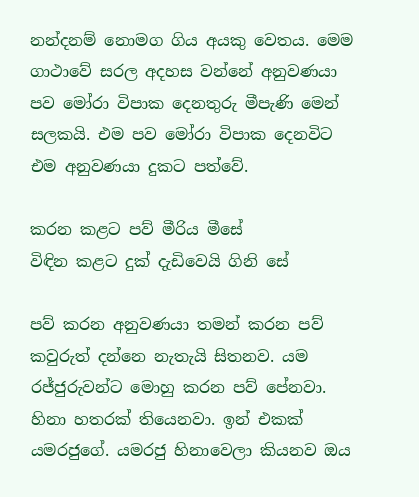නන්දනම් නොමග ගිය අයකු වෙතය. මෙම ගාථාවේ සරල අදහස වන්නේ අනුවණයා පව මෝරා විපාක දෙනතුරු මීපැණි මෙන් සලකයි. එම පව මෝරා විපාක දෙනවිට එම අනුවණයා දුකට පත්වේ.

කරන කළට පව් මීරිය මීසේ
විඳින කළට දුක් දැඩිවෙයි ගිනි සේ

පව් කරන අනුවණයා තමන් කරන පව් කවුරුත් දන්නෙ නැතැයි සිතනව. යම රජ්ජුරුවන්ට මොහු කරන පව් පේනවා. හිනා හතරක් තියෙනවා. ඉන් එකක් යමරජුගේ. යමරජු හිනාවෙලා කියනව ඔය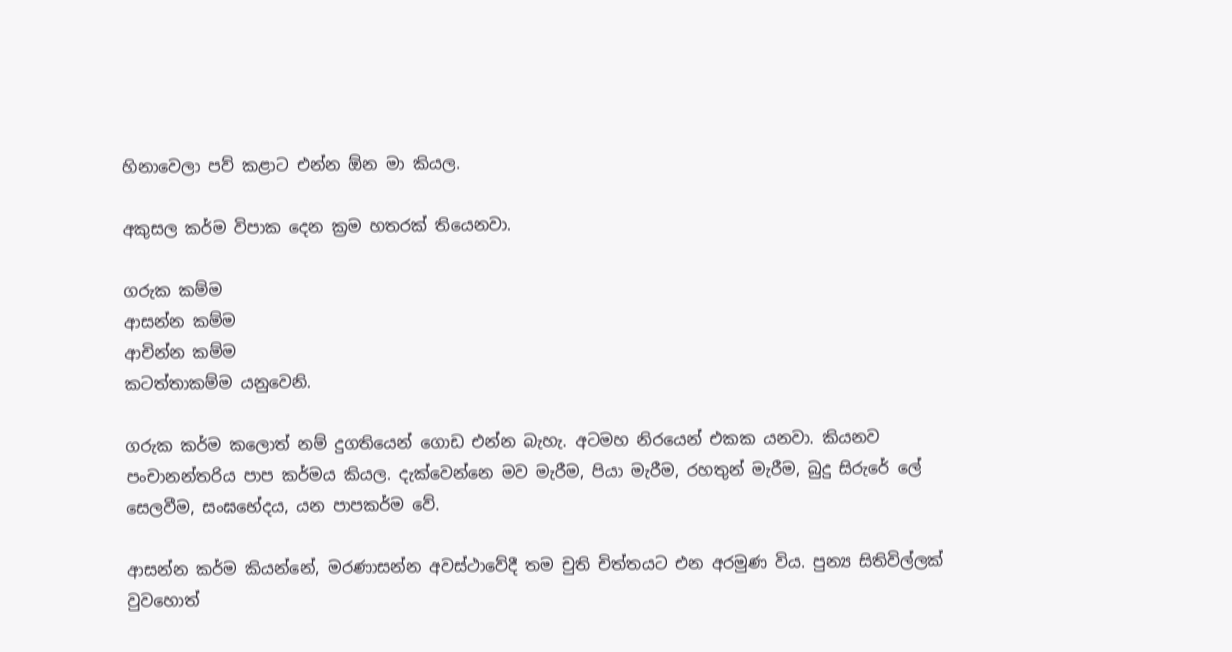හිනාවෙලා පව් කළාට එන්න ඕන මා කියල.

අකුසල කර්ම විපාක දෙන ක්‍රම හතරක් තියෙනවා.

ගරුක කම්ම
ආසන්න කම්ම
ආචින්න කම්ම
කටත්තාකම්ම යනුවෙනි.

ගරුක කර්ම කලොත් නම් දුගතියෙන් ගොඩ එන්න බැහැ. අටමහ නිරයෙන් එකක යනවා. කියනව පංචානන්තරිය පාප කර්මය කියල. දැක්වෙන්නෙ මව මැරීම, පියා මැරීම, රහතුන් මැරීම, බුදු සිරුරේ ලේ සෙලවීම, සංඝභේදය, යන පාපකර්ම වේ.

ආසන්න කර්ම කියන්නේ, මරණාසන්න අවස්ථාවේදී තම චුති චිත්තයට එන අරමුණ විය. පුන්‍ය සිතිවිල්ලක් වුවහොත්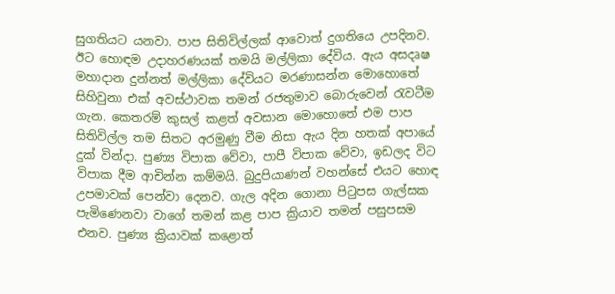සුගතියට යනවා. පාප සිතිවිල්ලක් ආවොත් දුගතියෙ උපදිනව. ඊට හොඳම උදාහරණයක් තමයි මල්ලිකා දේවිය. ඇය අසදෘෂ මහාදාන දුන්නත් මල්ලිකා දේවියට මරණාසන්න මොහොතේ සිහිවුනා එක් අවස්ථාවක තමන් රජතුමාව බොරුවෙන් රැවටීම ගැන. කෙතරම් කුසල් කළත් අවසාන මොහොතේ එම පාප සිතිවිල්ල තම සිතට අරමුණු වීම නිසා ඇය දින හතක් අපායේ දුක් වින්දා. පුණ්‍ය විපාක වේවා, පාපී විපාක වේවා, ඉඩලද විට විපාක දීම ආචින්න කම්මයි. බුදුපියාණන් වහන්සේ එයට හොඳ උපමාවක් පෙන්වා දෙනව. ගැල අදින ගොනා පිටුපස ගැල්සක පැමිණෙනවා වාගේ තමන් කළ පාප ක්‍රියාව තමන් පසුපසම එනව. පුණ්‍ය ක්‍රියාවක් කළොත්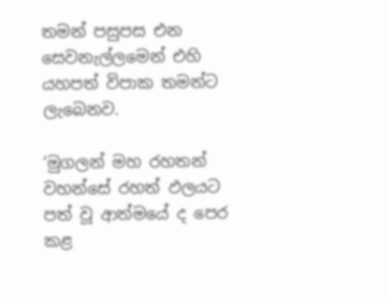තමන් පසුපස එන සෙවනැල්ලමෙන් එහි යහපත් විපාක තමන්ට ලැබෙනව.

‘මුගලන් මහ රහතන් වහන්සේ රහත් ඵලයට පත් වූ ආත්මයේ ද පෙර කළ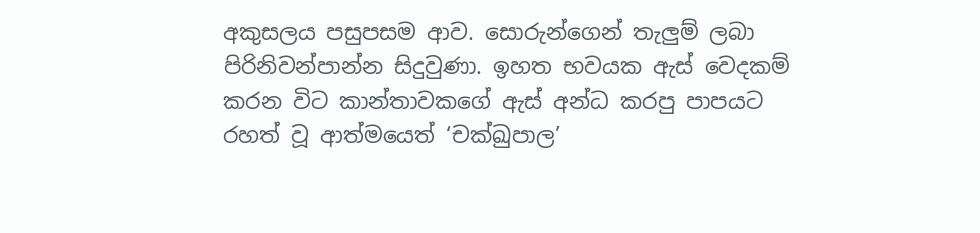අකුසලය පසුපසම ආව. සොරුන්ගෙන් තැලුම් ලබා පිරිනිවන්පාන්න සිදුවුණා. ඉහත භවයක ඇස් වෙදකම් කරන විට කාන්තාවකගේ ඇස් අන්ධ කරපු පාපයට රහත් වූ ආත්මයෙත් ‘චක්ඛුපාල’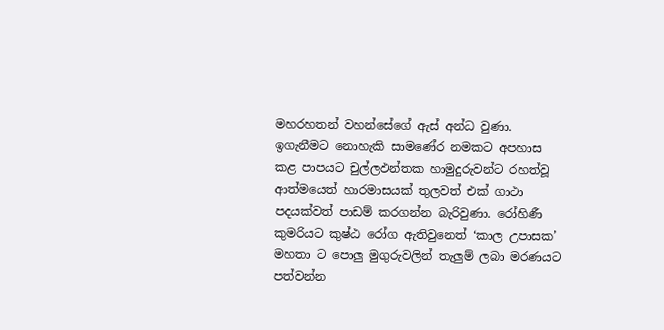මහරහතන් වහන්සේගේ ඇස් අන්ධ වුණා. ඉගැනීමට නොහැකි සාමණේර නමකට අපහාස කළ පාපයට චුල්ලඵන්තක හාමුදුරුවන්ට රහත්වූ ආත්මයෙත් හාරමාසයක් තුලවත් එක් ගාථා පදයක්වත් පාඩම් කරගන්න බැරිවුණා. රෝහිණී කුමරියට කුෂ්ඨ රෝග ඇතිවුනෙත් ‘කාල උපාසක’ මහතා ට පොලු මුගුරුවලින් තැලුම් ලබා මරණයට පත්වන්න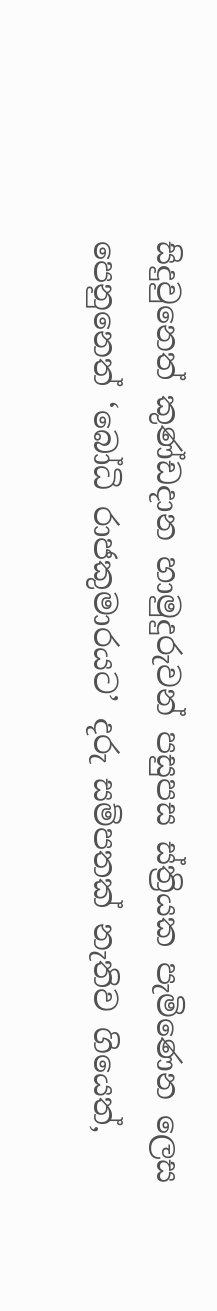සිදුවුනෙත් කුණ්ඩදාන හාමුදුරුවන් පසුපස ස්ත්‍රියක පැමිණෙන ලෙස පෙනුනෙත් ‘බෝධි රාජකුමාරයට’ දරු සම්පතක් නැතිව ගියෙත්,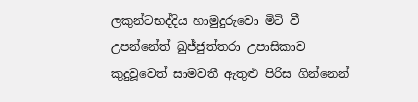ලකුන්ටභද්දිය හාමුදුරුවො මිටි වී උපන්නේත් ඛුජ්ජුත්තරා උපාසිකාව කුදුවූවෙත් සාමවතී ඇතුළු පිරිස ගින්නෙන්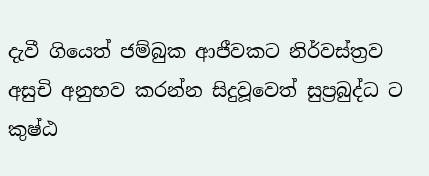දැවී ගියෙත් ජම්බුක ආජීවකට නිර්වස්ත්‍රව අසුචි අනුභව කරන්න සිදුවූවෙත් සුප්‍රබුද්ධ ට කුෂ්ඨ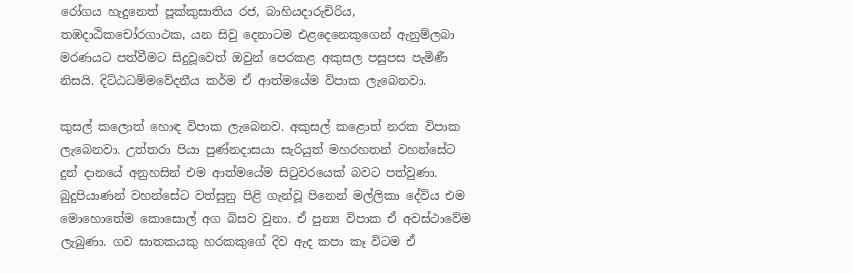රෝගය හැදුනෙත් පූක්කුසාතිය රජ, බාහියදාරුචිරිය, තඹදාඨිකචෝරගාථක, යන සිවු දෙනාටම එළදෙනෙකුගෙන් ඇනුම්ලබා මරණයට පත්වීමට සිදුවූවෙත් ඔවුන් පෙරකළ අකුසල පසුපස පැමිණී නිසයි. දිට්ඨධම්මවේදනීය කර්ම ඒ ආත්මයේම විපාක ලැබෙනවා.

කුසල් කලොත් හොඳ විපාක ලැබෙනව. අකුසල් කළොත් නරක විපාක ලැබෙනවා. උත්තරා පියා පුණ්නදාසයා සැරියුත් මහරහතන් වහන්සේට දුන් දානයේ අනුහසින් එම ආත්මයේම සිටුවරයෙක් බවට පත්වුණා. බුදුපියාණන් වහන්සේට වත්සුනු පිළි ගැන්වූ පිනෙන් මල්ලිකා දේවිය එම මොහොතේම කොසොල් අග බිසව වුනා. ඒ පුන්‍ය විපාක ඒ අවස්ථාවේම ලැබුණා. ගව ඝාතකයකු හරකකුගේ දිව ඇද කපා කෑ විටම ඒ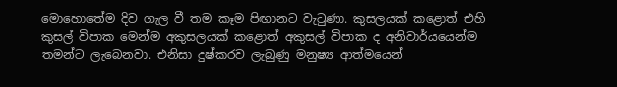මොහොතේම දිව ගැල වී තම කෑම පිඟානට වැටුණා. කුසලයක් කළොත් එහි කුසල් විපාක මෙන්ම අකුසලයක් කළොත් අකුසල් විපාක ද අනිවාර්යයෙන්ම තමන්ට ලැබෙනවා. එනිසා දුෂ්කරව ලැබුණු මනුෂ්‍ය ආත්මයෙන්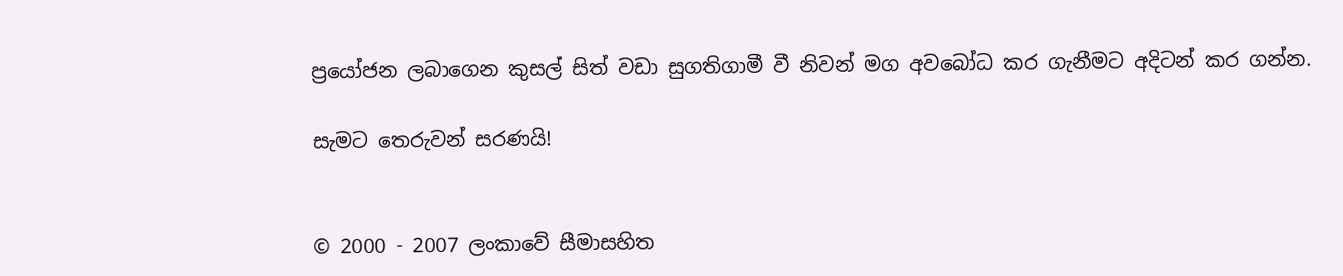ප්‍රයෝජන ලබාගෙන කුසල් සිත් වඩා සුගතිගාමී වී නිවන් මග අවබෝධ කර ගැනීමට අදිටන් කර ගන්න.

සැමට තෙරුවන් සරණයි!


© 2000 - 2007 ලංකාවේ සීමාසහිත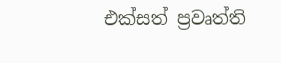එක්සත් ප්‍රවෘත්ති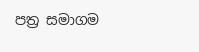පත්‍ර සමාගම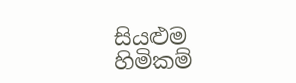සියළුම හිමිකම්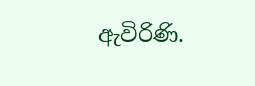ඇවිරිණි.